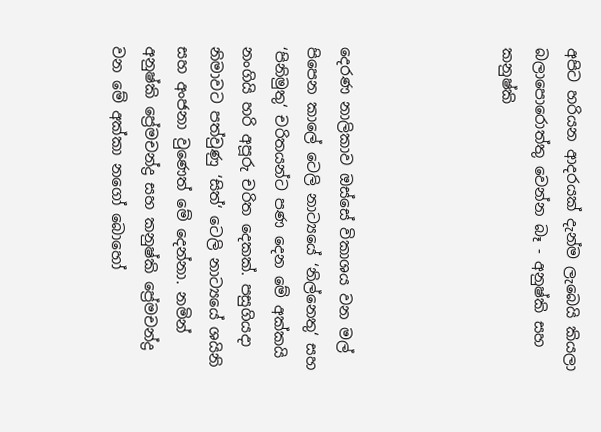අපිට හරියන ආදරයක් දැන්ම ලැබෙයි කියලා බලාපොරොත්තු වෙන්න බෑ - අනුෂ්කි සහ කනුෂ්කි




දෙරණ නාලිකාව ඔස්සේ විකාශය වන මල් පිපෙන කාලේ ටෙලි නාට්‍යයේ ‘නිල්නෙතු‘ සහ ‘පිනිමුතු‘ චරිතයන්ට පණ දෙන මේ අක්කයි නංගියි හරි අපූරු චරිත දෙකක්. පසුගියදා නිමාවට පත්වුණු ‘සිත්‘ ටෙලි නාට්‍යයේ ශයිනි සහ අංජනා වුණෙත් මේ දෙන්නා. නමින් අනුෂ්කි ප්‍රේමචන්ද්‍ර සහ කනුෂ්කි ප්‍රේමචන්ද්‍ර වන මේ අක්කා නගෝ බොහෝ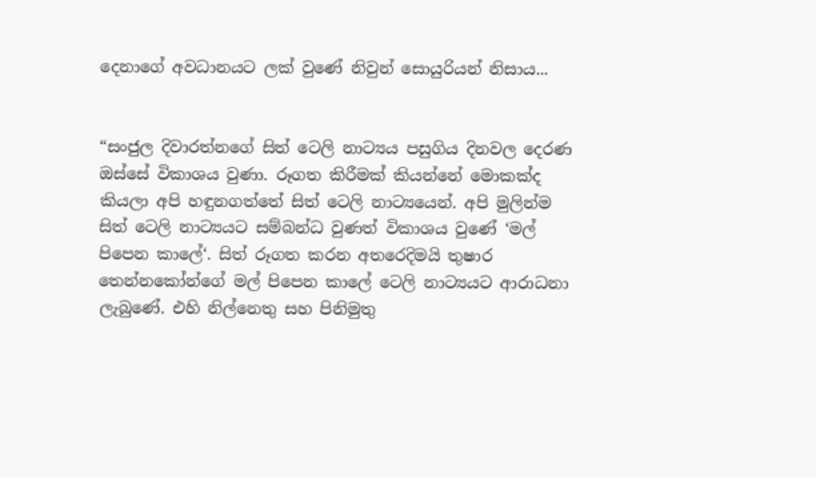දෙනාගේ අවධානයට ලක් වුණේ නිවුන් සොයුරියන් නිසාය...


“සංජුල දිවාරත්නගේ සිත් ටෙලි නාට්‍යය පසුගිය දිනවල දෙරණ ඔස්සේ විකාශය වුණා. රූගත කිරීමක් කියන්නේ මොකක්ද කියලා අපි හඳුනගත්තේ සිත් ටෙලි නාට්‍යයෙන්. අපි මුලින්ම සිත් ටෙලි නාට්‍යයට සම්බන්ධ වුණත් විකාශය වුණේ ‘මල් පිපෙන කාලේ‘. සිත් රූගත කරන අතරෙදිමයි තුෂාර තෙන්නකෝන්ගේ මල් පිපෙන කාලේ ටෙලි නාට්‍යයට ආරාධනා ලැබුණේ. එහි නිල්නෙතු සහ පිනිමුතු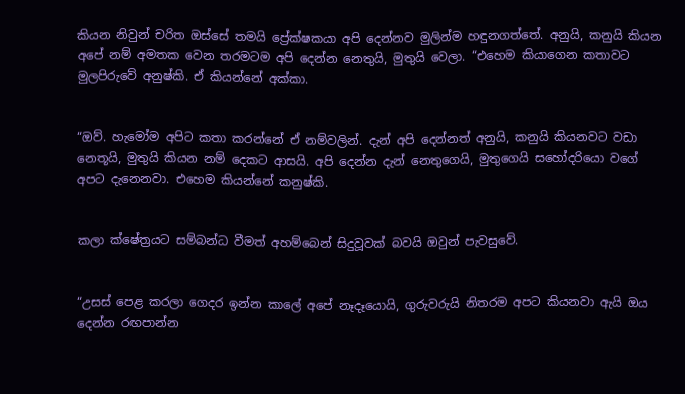කියන නිවුන් චරිත ඔස්සේ තමයි ප්‍රේක්ෂකයා අපි දෙන්නව මුලින්ම හඳුනගත්තේ. අනුයි, කනුයි කියන අපේ නම් අමතක වෙන තරමටම අපි දෙන්න නෙතුයි, මුතුයි වෙලා. “එහෙම කියාගෙන කතාවට මුලපිරුවේ අනුෂ්කි. ඒ කියන්නේ අක්කා.


“ඔව්. හැමෝම අපිට කතා කරන්නේ ඒ නම්වලින්. දැන් අපි දෙන්නත් අනුයි, කනුයි කියනවට වඩා නෙතූයි, මුතුයි කියන නම් දෙකට ආසයි. අපි දෙන්න දැන් නෙතුගෙයි, මුතුගෙයි සහෝදරියො වගේ අපට දැනෙනවා. එහෙම කියන්නේ කනුෂ්කි.


කලා ක්ෂේත්‍රයට සම්බන්ධ වීමත් අහම්බෙන් සිදුවූවක් බවයි ඔවුන් පැවසුවේ.


“උසස් පෙළ කරලා ගෙදර ඉන්න කාලේ අපේ නෑදෑයොයි, ගුරුවරුයි නිතරම අපට කියනවා ඇයි ඔය දෙන්න රඟපාන්න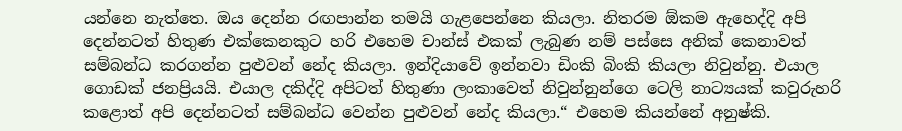යන්නෙ නැත්තෙ. ඔය දෙන්න රඟපාන්න තමයි ගැළපෙන්නෙ කියලා. නිතරම ඕකම ඇහෙද්දි අපි දෙන්නටත් හිතුණ එක්කෙනකුට හරි එහෙම චාන්ස් එකක් ලැබුණ නම් පස්සෙ අනික් කෙනාවත් සම්බන්ධ කරගන්න පුළුවන් නේද කියලා. ඉන්දියාවේ ඉන්නවා ඩිංකි බිංකි කියලා නිවුන්නු. එයාල ගොඩක් ජනප්‍රියයි. එයාල දකිද්දි අපිටත් හිතුණා ලංකාවෙත් නිවුන්නුන්ගෙ ටෙලි නාට්‍යයක් කවුරුහරි කළොත් අපි දෙන්නටත් සම්බන්ධ වෙන්න පුළුවන් නේද කියලා.“ එහෙම කියන්නේ අනුෂ්කි.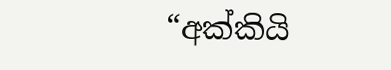“අක්කියි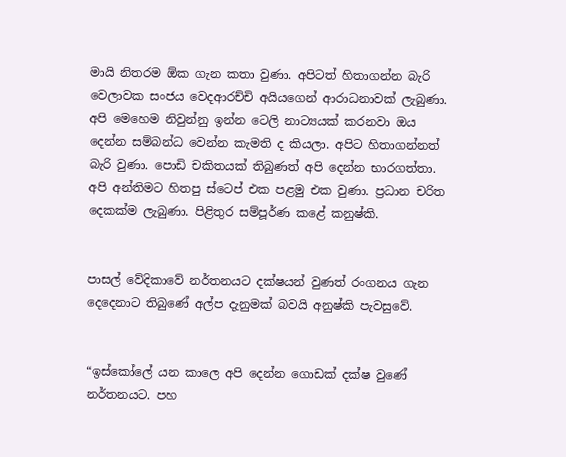මායි නිතරම ඕක ගැන කතා වුණා. අපිටත් හිතාගන්න බැරි වෙලාවක සංජය වෙදආරච්චි අයියගෙන් ආරාධනාවක් ලැබුණා. අපි මෙහෙම නිවුන්නු ඉන්න ටෙලි නාට්‍යයක් කරනවා ඔය දෙන්න සම්බන්ධ වෙන්න කැමති ද කියලා. අපිට හිතාගන්නත් බැරි වුණා. පොඩි චකිතයක් තිබුණත් අපි දෙන්න භාරගත්තා. අපි අන්තිමට හිතපු ස්ටෙප් එක පළමු එක වුණා. ප්‍රධාන චරිත දෙකක්ම ලැබුණා. පිළිතුර සම්පූර්ණ කළේ කනුෂ්කි.


පාසල් වේදිකාවේ නර්තනයට දක්ෂයන් වුණත් රංගනය ගැන දෙදෙනාට තිබුණේ අල්ප දැනුමක් බවයි අනුෂ්කි පැවසුවේ.


“ඉස්කෝලේ යන කාලෙ අපි දෙන්න ගොඩක් දක්ෂ වුණේ නර්තනයට. පහ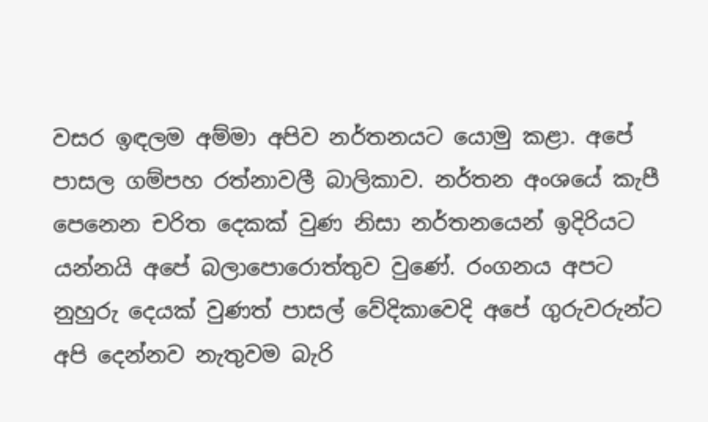වසර ඉඳලම අම්මා අපිව නර්තනයට යොමු කළා. අපේ පාසල ගම්පහ රත්නාවලී බාලිකාව. නර්තන අංශයේ කැපී පෙනෙන චරිත දෙකක් වුණ නිසා නර්තනයෙන් ඉදිරියට යන්නයි අපේ බලාපොරොත්තුව වුණේ. රංගනය අපට නුහුරු දෙයක් වුණත් පාසල් වේදිකාවෙදි අපේ ගුරුවරුන්ට අපි දෙන්නව නැතුවම බැරි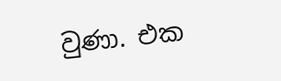වුණා. එක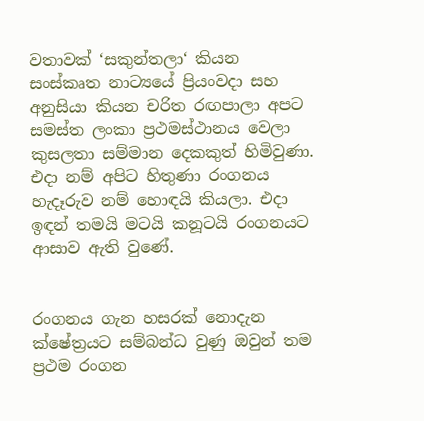වතාවක් ‘සකුන්තලා‘ කියන සංස්කෘත නාට්‍යයේ ප්‍රියංවදා සහ අනුසියා කියන චරිත රඟපාලා අපට සමස්ත ලංකා ප්‍රථමස්ථානය වෙලා කුසලතා සම්මාන දෙකකුත් හිමිවුණා. එදා නම් අපිට හිතුණා රංගනය හැදෑරුව නම් හොඳයි කියලා. එදා ඉඳන් තමයි මටයි කනූටයි රංගනයට ආසාව ඇති වුණේ.


රංගනය ගැන හසරක් නොදැන ක්ෂේත්‍රයට සම්බන්ධ වුණු ඔවුන් තම ප්‍රථම රංගන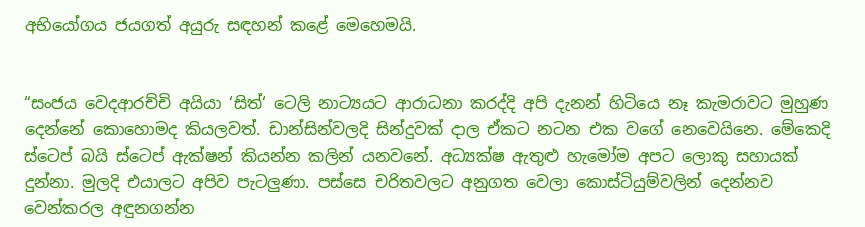අභියෝගය ජයගත් අයුරු සඳහන් කළේ මෙහෙමයි.


“සංජය වෙදආරච්චි අයියා ‘සිත්‘ ටෙලි නාට්‍යයට ආරාධනා කරද්දි අපි දැනන් හිටියෙ නෑ කැමරාවට මුහුණ දෙන්නේ කොහොමද කියලවත්. ඩාන්සින්වලදි සින්දුවක් දාල ඒකට නටන එක වගේ නෙවෙයිනෙ. මේකෙදි ස්ටෙප් බයි ස්ටෙප් ඇක්ෂන් කියන්න කලින් යනවනේ. අධ්‍යක්ෂ ඇතුළු හැමෝම අපට ලොකු සහායක් දුන්නා. මුලදි එයාලට අපිව පැටලුණා. පස්සෙ චරිතවලට අනුගත වෙලා කොස්ටියුම්වලින් දෙන්නව වෙන්කරල අඳුනගන්න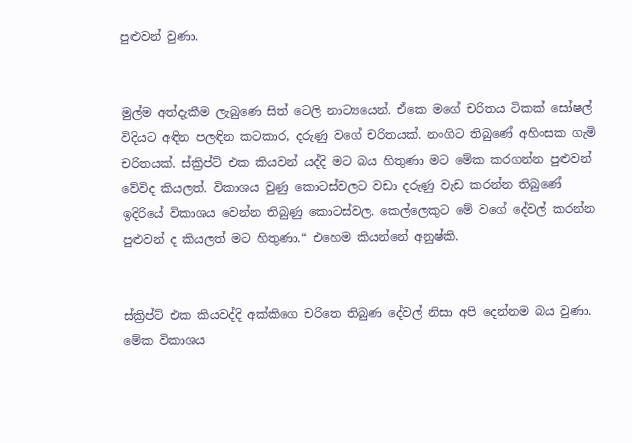පුළුවන් වුණා.


මුල්ම අත්දැකීම ලැබුණෙ සිත් ටෙලි නාට්‍යයෙන්. ඒකෙ මගේ චරිතය ටිකක් සෝෂල් විදියට අඳින පලඳින කටකාර, දරුණු වගේ චරිතයක්. නංගිට තිබුණේ අහිංසක ගැමි චරිතයක්. ස්ක්‍රිප්ට් එක කියවන් යද්දි මට බය හිතුණා මට මේක කරගන්න පුළුවන් වේවිද කියලත්. විකාශය වුණු කොටස්වලට වඩා දරුණු වැඩ කරන්න තිබු‍ණේ ඉදිරියේ විකාශය වෙන්න තිබුණු කොටස්වල. කෙල්ලෙකුට මේ වගේ දේවල් කරන්න පුළුවන් ද කියලත් මට හිතුණා.“ එහෙම කියන්නේ අනුෂ්කි.


ස්ක්‍රිප්ට් එක කියවද්දි අක්කිගෙ චරිතෙ තිබුණ දේවල් නිසා අපි දෙන්නම බය වුණා. මේක විකාශය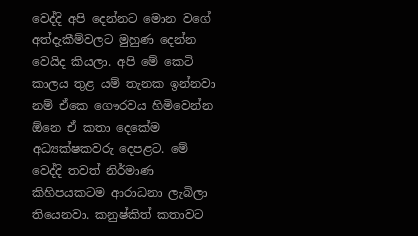වෙද්දි අපි දෙන්නට මොන වගේ අත්දැකීම්වලට මුහුණ දෙන්න වෙයිද කියලා. අපි මේ කෙටි කාලය තුළ යම් තැනක ඉන්නවා නම් ඒකෙ ගෞරවය හිමිවෙන්න ඕනෙ ඒ කතා දෙකේම අධ්‍යක්ෂකවරු දෙපළට. මේ වෙද්දි තවත් නිර්මාණ කිහිපයකටම ආරාධනා ලැබිලා තියෙනවා. කනුෂ්කිත් කතාවට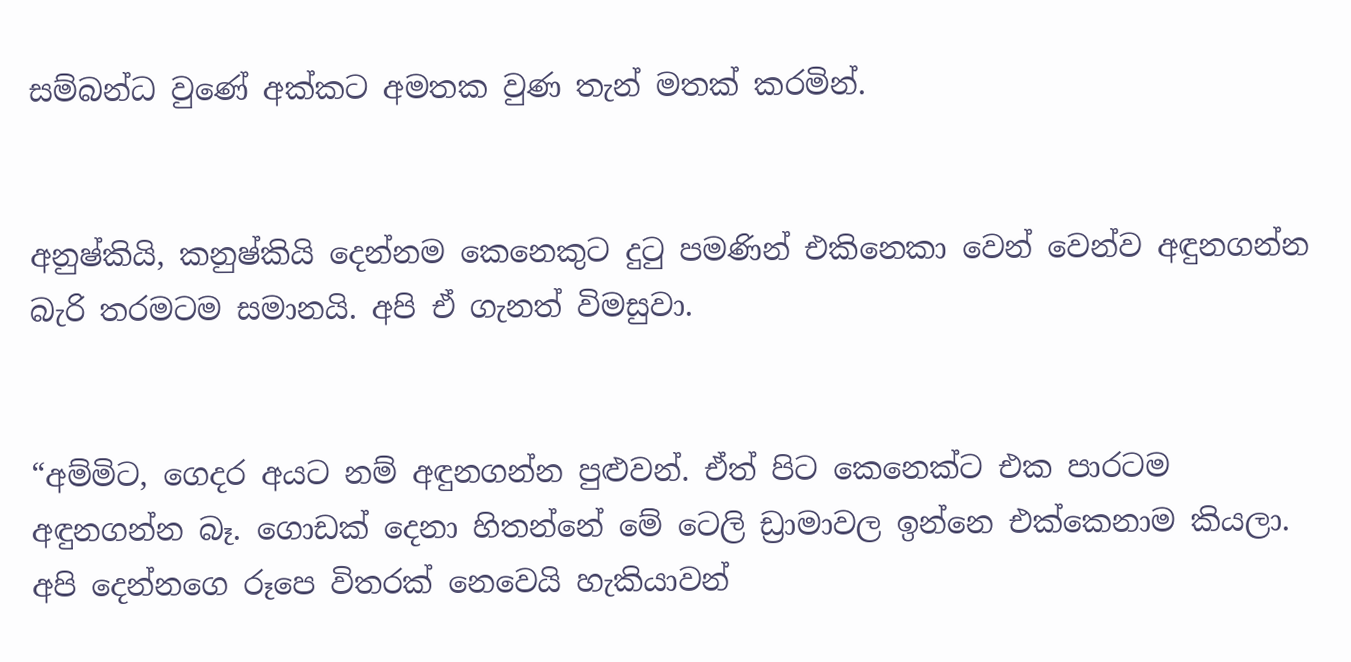සම්බන්ධ වුණේ අක්කට අමතක වුණ තැන් මතක් කරමින්.


අනුෂ්කියි, කනුෂ්කියි දෙන්නම කෙනෙකුට දුටු පමණින් එකිනෙකා වෙන් වෙන්ව අඳුනගන්න බැරි තරමටම සමානයි. අපි ඒ ගැනත් විමසුවා.


“අම්මිට, ගෙදර අයට නම් අඳුනගන්න පුළුවන්. ඒත් පිට කෙනෙක්ට එක පාරටම අඳුනගන්න බෑ. ගොඩක් දෙනා හිතන්නේ මේ ටෙලි ඩ්‍රාමාවල ඉන්නෙ එක්කෙනාම කියලා. අපි දෙන්නගෙ රූපෙ විතරක් නෙවෙයි හැකියාවන්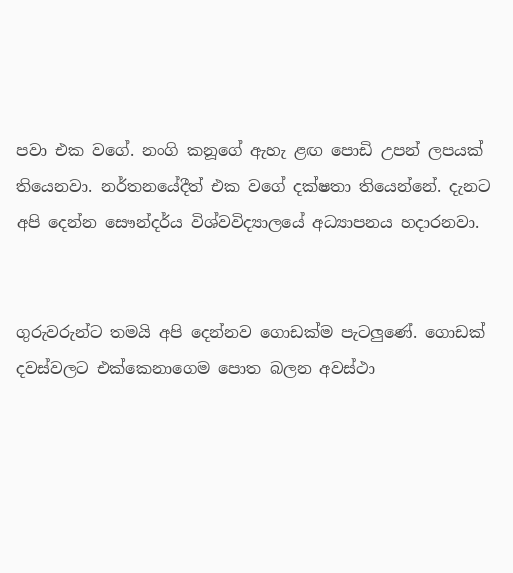පවා එක වගේ. නංගි කනූගේ ඇහැ ළඟ පොඩි උපන් ලපයක් තියෙනවා. නර්තනයේදීත් එක වගේ දක්ෂතා තියෙන්නේ. දැනට අපි දෙන්න සෞන්දර්ය විශ්වවිද්‍යාලයේ අධ්‍යාපනය හදාරනවා.


ගුරුවරුන්ට තමයි අපි දෙන්නව ගොඩක්ම පැටලුණේ. ගොඩක් දවස්වලට එක්කෙනාගෙම පොත බලන අවස්ථා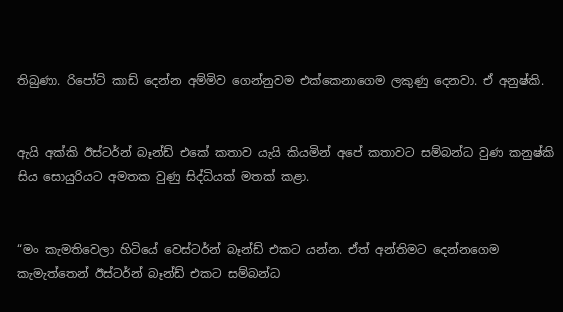තිබුණා. රිපෝට් කාඩ් දෙන්න අම්මිව ගෙන්නුවම එක්කෙනාගෙම ලකුණු දෙනවා. ඒ අනුෂ්කි.


ඇයි අක්කි ඊස්ටර්න් බෑන්ඩ් එකේ කතාව යැයි කියමින් අපේ කතාවට සම්බන්ධ වුණ කනුෂ්කි සිය සොයුරියට අමතක වුණු සිද්ධියක් මතක් කළා.


“මං කැමතිවෙලා හිටියේ වෙස්ටර්න් බෑන්ඩ් එකට යන්න. ඒත් අන්තිමට දෙන්නගෙම කැමැත්තෙන් ඊස්ටර්න් බෑන්ඩ් එකට සම්බන්ධ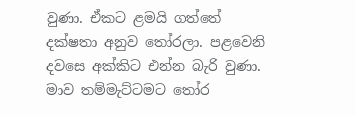වුණා. ඒකට ළමයි ගත්තේ දක්ෂතා අනුව තෝරලා. පළවෙනි දවසෙ අක්කිට එන්න බැරි වුණා. මාව තම්මැට්ටමට තෝර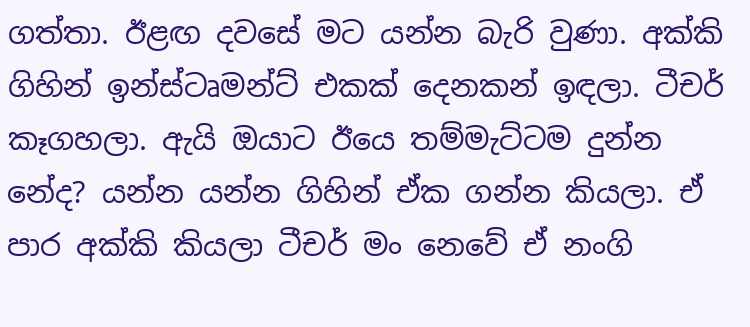ගත්තා. ඊළඟ දවසේ මට යන්න බැරි වුණා. අක්කි ගිහින් ඉන්ස්ටෘමන්ට් එකක් දෙනකන් ඉඳලා. ටීචර් කෑගහලා. ඇයි ඔයාට ඊයෙ තම්මැට්ටම දුන්න නේද? යන්න යන්න ගිහින් ඒක ගන්න කියලා. ඒ පාර අක්කි කියලා ටීචර් මං නෙවේ ඒ නංගි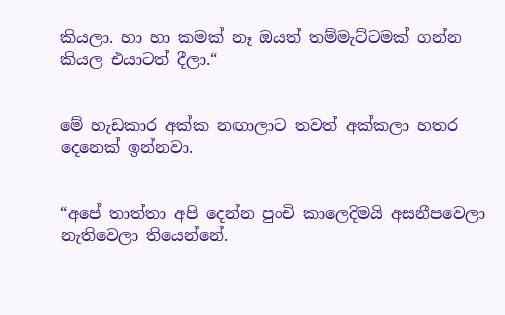කියලා. හා හා කමක් නෑ ඔයත් තම්මැට්ටමක් ගන්න කියල එයාටත් දීලා.“


මේ හැඩකාර අක්ක නඟාලාට තවත් අක්කලා හතර දෙනෙක් ඉන්නවා.


“අපේ තාත්තා අපි දෙන්න පුංචි කාලෙදිමයි අසනීපවෙලා නැතිවෙලා තියෙන්නේ.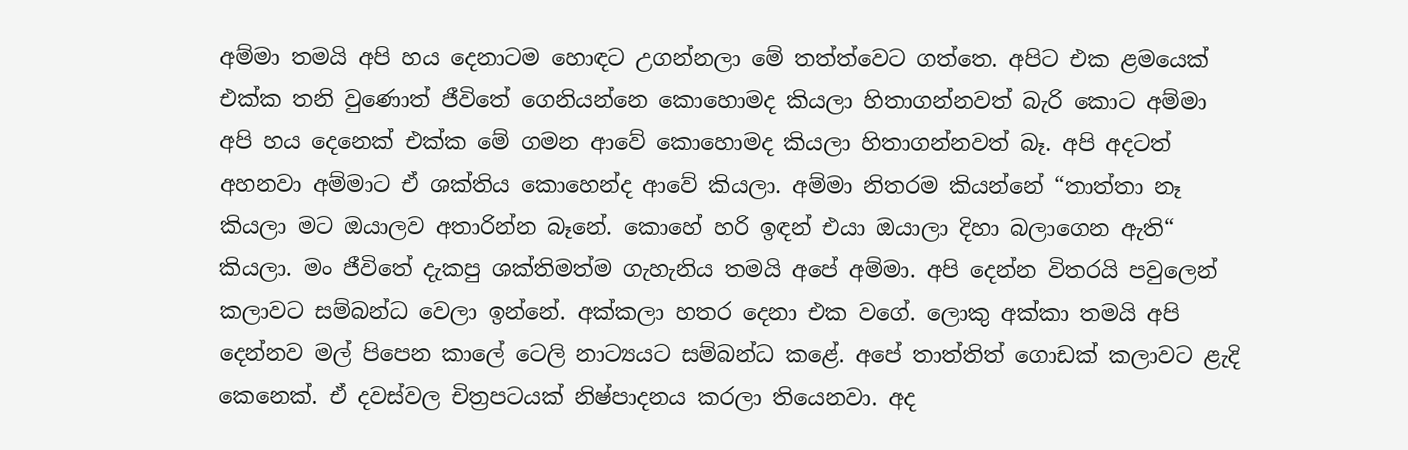අම්මා තමයි අපි හය දෙනාටම හොඳට උගන්නලා මේ තත්ත්වෙට ගත්තෙ. අපිට එක ළමයෙක් එක්ක තනි වුණොත් ජීවිතේ ගෙනියන්නෙ කොහොමද කියලා හිතාගන්නවත් බැරි කොට අම්මා අපි හය දෙනෙක් එක්ක මේ ගමන ආවේ කොහොමද කියලා හිතාගන්නවත් බෑ. අපි අදටත් අහනවා අම්මාට ඒ ශක්තිය කොහෙන්ද ආවේ කියලා. අම්මා නිතරම කියන්නේ “තාත්තා නෑ කියලා මට ඔයාලව අතාරින්න බෑනේ. කොහේ හරි ඉඳන් එයා ඔයාලා දිහා බලාගෙන ඇති“ කියලා. මං ජීවිතේ දැකපු ශක්තිමත්ම ගැහැනිය තමයි අපේ අම්මා. අපි දෙන්න විතරයි පවුලෙන් කලාවට සම්බන්ධ වෙලා ඉන්නේ. අක්කලා හතර දෙනා එක වගේ. ලොකු අක්කා තමයි අපි දෙන්නව මල් පිපෙන කාලේ ටෙලි නාට්‍යයට සම්බන්ධ කළේ. අපේ තාත්තිත් ගොඩක් කලාවට ළැදි කෙනෙක්. ඒ දවස්වල චිත්‍රපටයක් නිෂ්පාදනය කරලා තියෙනවා. අද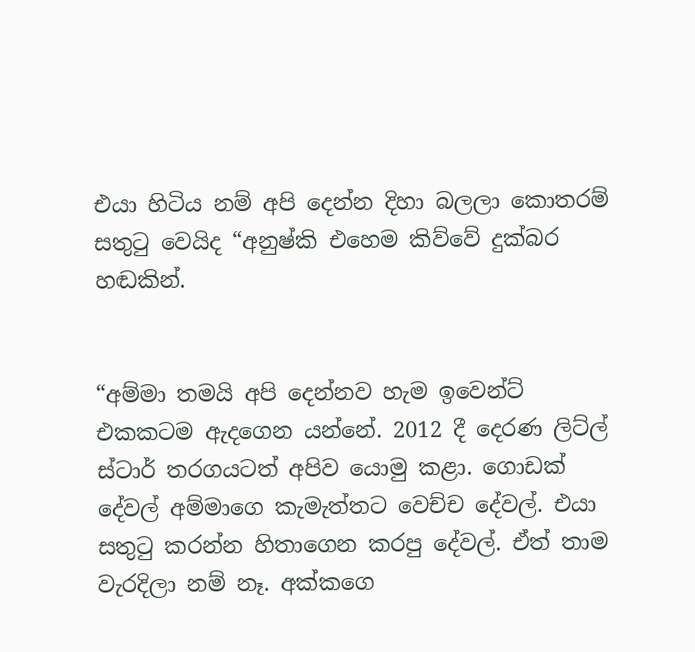එයා හිටිය නම් අපි දෙන්න දිහා බලලා කොතරම් සතුටු වෙයිද “අනුෂ්කි එහෙම කිව්වේ දුක්බර හඬකින්.


“අම්මා තමයි අපි දෙන්නව හැම ඉවෙන්ට් එකකටම ඇදගෙන යන්නේ. 2012 දී දෙරණ ලිට්ල් ස්ටාර් තරගයටත් අපිව යොමු කළා. ගොඩක් දේවල් අම්මාගෙ කැමැත්තට වෙච්ච දේවල්. එයා සතුටු කරන්න හිතාගෙන කරපු දේවල්. ඒත් තාම වැරදිලා නම් නෑ. අක්කගෙ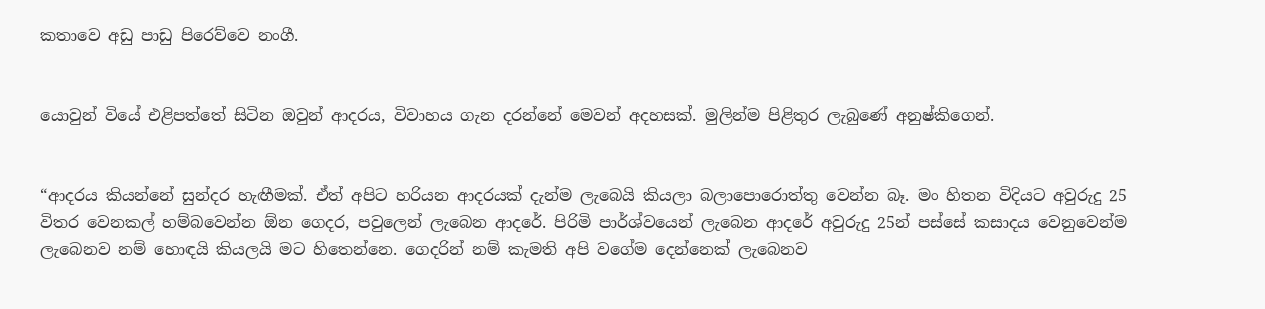කතාවෙ අඩු පාඩු පිරෙව්වෙ නංගී.


යොවුන් වියේ එළිපත්තේ සිටින ඔවුන් ආදරය, විවාහය ගැන දරන්නේ මෙවන් අදහසක්. මුලින්ම පිළිතුර ලැබුණේ අනුෂ්කිගෙන්.


“ආදරය කියන්නේ සුන්දර හැඟීමක්. ඒත් අපිට හරියන ආදරයක් දැන්ම ලැබෙයි කියලා බලාපොරොත්තු වෙන්න බෑ. මං හිතන විදියට අවුරුදු 25 විතර වෙනකල් හම්බවෙන්න ඕන ගෙදර, පවුලෙන් ලැබෙන ආදරේ. පිරිමි පාර්ශ්වයෙන් ලැබෙන ආදරේ අවුරුදු 25න් පස්සේ කසාදය වෙනුවෙන්ම ලැබෙනව නම් හොඳයි කියලයි මට හි‍තෙන්නෙ. ගෙදරින් නම් කැමති අපි වගේම දෙන්නෙක් ලැබෙනව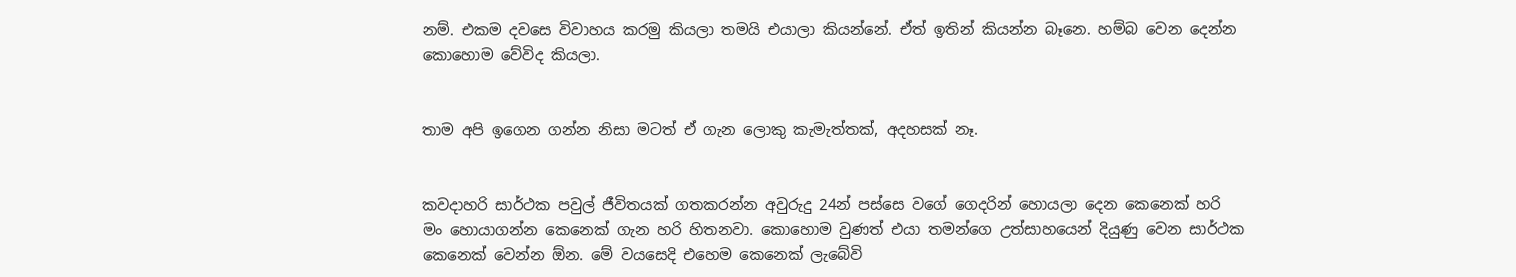නම්. එකම දවසෙ විවාහය කරමු කියලා තමයි එයාලා කියන්නේ. ඒත් ඉතින් කියන්න බෑනෙ. හම්බ වෙන දෙන්න කොහොම වේවිද කියලා.


තාම අපි ඉගෙන ගන්න නිසා මටත් ඒ ගැන ලොකු කැමැත්තක්, අදහසක් නෑ.


කවදාහරි සාර්ථක පවුල් ජීවිතයක් ගතකරන්න අවුරුදු 24න් පස්සෙ වගේ ගෙදරින් හොයලා දෙන කෙනෙක් හරි මං හොයාගන්න කෙනෙක් ගැන හරි හිතනවා. කොහොම වුණත් එයා තමන්ගෙ උත්සාහයෙන් දියුණු වෙන සාර්ථක කෙනෙක් වෙන්න ඕන. මේ වයසෙදි එහෙම කෙනෙක් ලැබේවි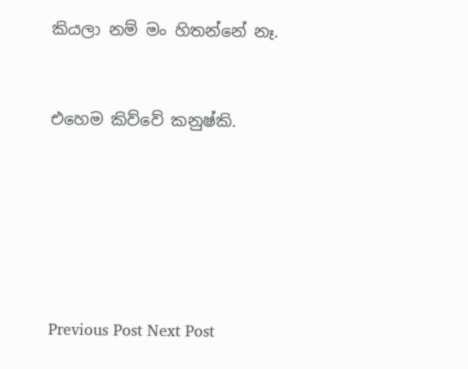කියලා නම් මං හිතන්නේ නෑ.


එහෙම කිව්වේ කනුෂ්කි.






Previous Post Next Post